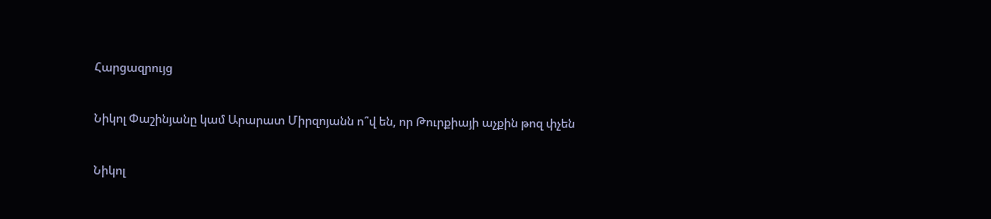Հարցազրույց

Նիկոլ Փաշինյանը կամ Արարատ Միրզոյանն ո՞վ են, որ Թուրքիայի աչքին թոզ փչեն

Նիկոլ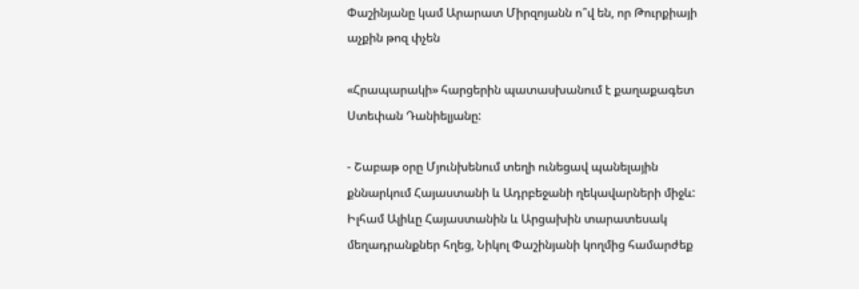Փաշինյանը կամ Արարատ Միրզոյանն ո՞վ են, որ Թուրքիայի աչքին թոզ փչեն

«Հրապարակի» հարցերին պատասխանում է քաղաքագետ Ստեփան Դանիելյանը:

- Շաբաթ օրը Մյունխենում տեղի ունեցավ պանելային քննարկում Հայաստանի և Ադրբեջանի ղեկավարների միջև: Իլհամ Ալիևը Հայաստանին և Արցախին տարատեսակ մեղադրանքներ հղեց, Նիկոլ Փաշինյանի կողմից համարժեք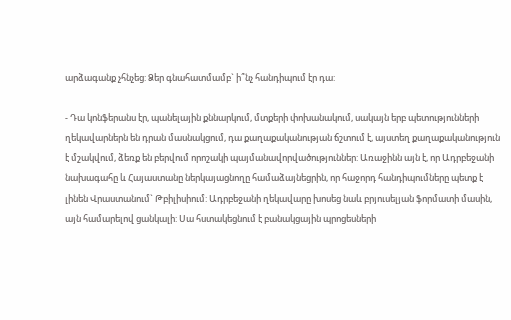արձագանք չհնչեց: Ձեր գնահատմամբ` ի՞նչ հանդիպում էր դա:

- Դա կոնֆերանս էր, պանելային քննարկում, մտքերի փոխանակում, սակայն երբ պետությունների ղեկավարներն են դրան մասնակցում, դա քաղաքականության ճշտում է, այստեղ քաղաքականություն է մշակվում, ձեռք են բերվում որոշակի պայմանավորվածություններ: Առաջինն այն է, որ Ադրբեջանի նախագահը և Հայաստանը ներկայացնողը համաձայնեցրին, որ հաջորդ հանդիպումները պետք է լինեն Վրաստանում` Թբիլիսիում: Ադրբեջանի ղեկավարը խոսեց նաև բրյուսելյան ֆորմատի մասին, այն համարելով ցանկալի: Սա հստակեցնում է բանակցային պրոցեսների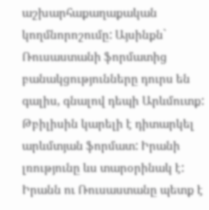աշխարհաքաղաքական կողմնորոշումը: Այսինքն` Ռուսաստանի ֆորմատից բանակցությունները դուրս են գալիս, գնալով դեպի Արևմուտք: Թբիլիսին կարելի է դիտարկել արևմտյան ֆորմատ: Իրանի լռությունը ևս տարօրինակ է: Իրանն ու Ռուսաստանը պետք է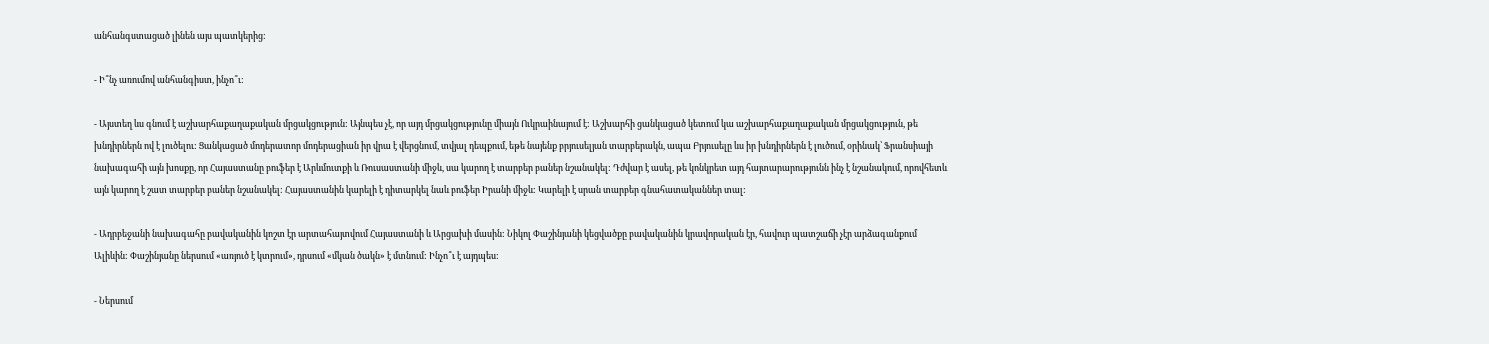անհանգստացած լինեն այս պատկերից:

- Ի՞նչ առումով անհանգիստ, ինչո՞ւ:

- Այստեղ ևս գնում է աշխարհաքաղաքական մրցակցություն: Այնպես չէ, որ այդ մրցակցությունը միայն Ուկրաինայում է: Աշխարհի ցանկացած կետում կա աշխարհաքաղաքական մրցակցություն, թե խնդիրներն ով է լուծելու: Ցանկացած մոդերատոր մոդերացիան իր վրա է վերցնում, տվյալ դեպքում, եթե նայենք բրյուսելյան տարբերակն, ապա Բրյուսելը ևս իր խնդիրներն է լուծում, օրինակ՝ Ֆրանսիայի նախագահի այն խոսքը, որ Հայաստանը բուֆեր է Արևմուտքի և Ռուսաստանի միջև, սա կարող է տարբեր բաներ նշանակել: Դժվար է ասել, թե կոնկրետ այդ հայտարարությունն ինչ է նշանակում, որովհետև այն կարող է շատ տարբեր բաներ նշանակել: Հայաստանին կարելի է դիտարկել նաև բուֆեր Իրանի միջև: Կարելի է սրան տարբեր գնահատականներ տալ:

- Ադրբեջանի նախագահը բավականին կոշտ էր արտահայտվում Հայաստանի և Արցախի մասին: Նիկոլ Փաշինյանի կեցվածքը բավականին կրավորական էր, հավուր պատշաճի չէր արձագանքում Ալիևին: Փաշինյանը ներսում «առյուծ է կտրում», դրսում «մկան ծակն» է մտնում: Ինչո՞ւ է այդպես:

- Ներսում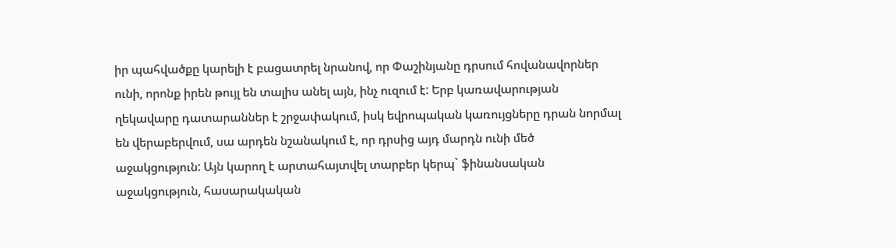իր պահվածքը կարելի է բացատրել նրանով, որ Փաշինյանը դրսում հովանավորներ ունի, որոնք իրեն թույլ են տալիս անել այն, ինչ ուզում է: Երբ կառավարության ղեկավարը դատարաններ է շրջափակում, իսկ եվրոպական կառույցները դրան նորմալ են վերաբերվում, սա արդեն նշանակում է, որ դրսից այդ մարդն ունի մեծ աջակցություն: Այն կարող է արտահայտվել տարբեր կերպ` ֆինանսական աջակցություն, հասարակական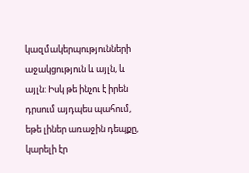կազմակերպությունների աջակցություն և այլն, և այլն: Իսկ թե ինչու է իրեն դրսում այդպես պահում, եթե լիներ առաջին դեպքը, կարելի էր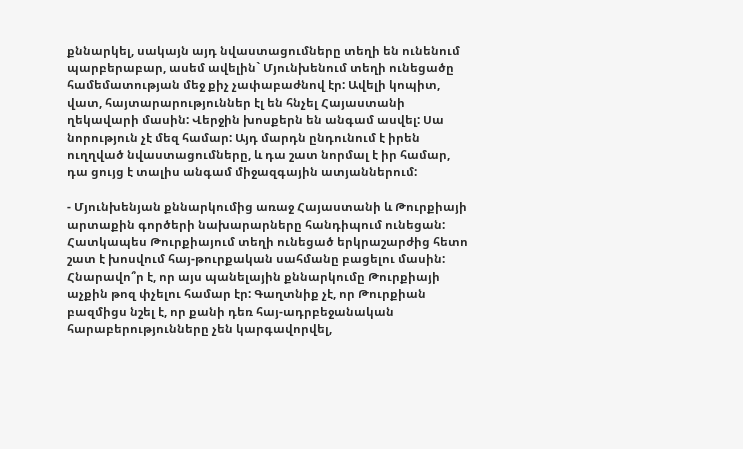քննարկել, սակայն այդ նվաստացումները տեղի են ունենում պարբերաբար, ասեմ ավելին` Մյունխենում տեղի ունեցածը համեմատության մեջ քիչ չափաբաժնով էր: Ավելի կոպիտ, վատ, հայտարարություններ էլ են հնչել Հայաստանի ղեկավարի մասին: Վերջին խոսքերն են անգամ ասվել: Սա նորություն չէ մեզ համար: Այդ մարդն ընդունում է իրեն ուղղված նվաստացումները, և դա շատ նորմալ է իր համար, դա ցույց է տալիս անգամ միջազգային ատյաններում:

- Մյունխենյան քննարկումից առաջ Հայաստանի և Թուրքիայի արտաքին գործերի նախարարները հանդիպում ունեցան: Հատկապես Թուրքիայում տեղի ունեցած երկրաշարժից հետո շատ է խոսվում հայ-թուրքական սահմանը բացելու մասին: Հնարավո՞ր է, որ այս պանելային քննարկումը Թուրքիայի աչքին թոզ փչելու համար էր: Գաղտնիք չէ, որ Թուրքիան բազմիցս նշել է, որ քանի դեռ հայ-ադրբեջանական հարաբերությունները չեն կարգավորվել,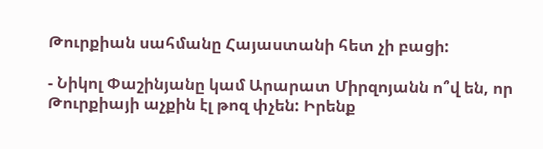Թուրքիան սահմանը Հայաստանի հետ չի բացի:

- Նիկոլ Փաշինյանը կամ Արարատ Միրզոյանն ո՞վ են, որ Թուրքիայի աչքին էլ թոզ փչեն: Իրենք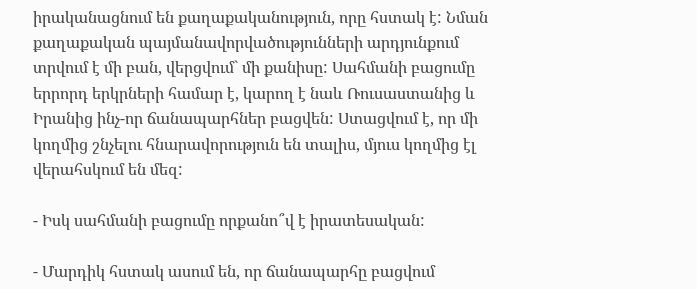իրականացնում են քաղաքականություն, որը հստակ է: Նման քաղաքական պայմանավորվածությունների արդյունքում տրվում է մի բան, վերցվում` մի քանիսը: Սահմանի բացումը երրորդ երկրների համար է, կարող է նաև Ռուսաստանից և Իրանից ինչ-որ ճանապարհներ բացվեն: Ստացվում է, որ մի կողմից շնչելու հնարավորություն են տալիս, մյուս կողմից էլ վերահսկում են մեզ:

- Իսկ սահմանի բացումը որքանո՞վ է իրատեսական:

- Մարդիկ հստակ ասում են, որ ճանապարհը բացվում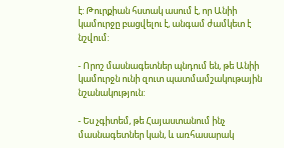է: Թուրքիան հստակ ասում է, որ Անիի կամուրջը բացվելու է, անգամ ժամկետ է նշվում:

- Որոշ մասնագետներ պնդում են, թե Անիի կամուրջն ունի զուտ պատմամշակութային նշանակություն:

- Ես չգիտեմ, թե Հայաստանում ինչ մասնագետներ կան, և առհասարակ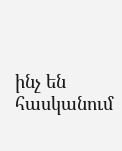ինչ են հասկանում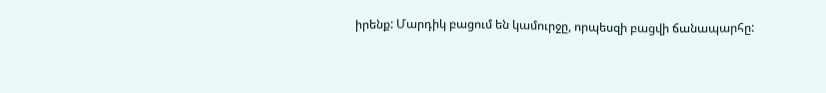իրենք: Մարդիկ բացում են կամուրջը, որպեսզի բացվի ճանապարհը: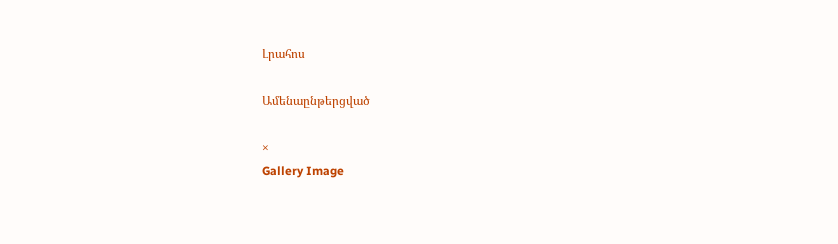Լրահոս

Ամենաընթերցված

×
Gallery Image